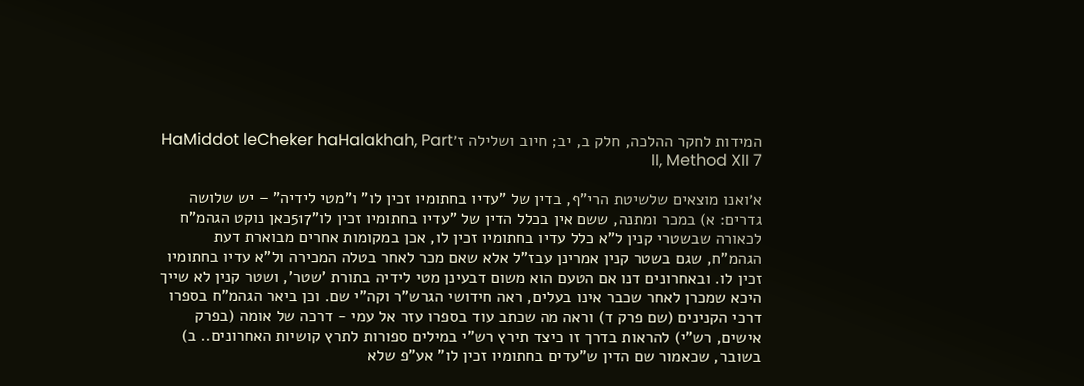המידות לחקר ההלכה, חלק ב, יב; חיוב ושלילה ז׳HaMiddot leCheker haHalakhah, Part II, Method XII 7

א׳ואנו מוצאים שלשיטת הרי"ף, בדין של "עדיו בחתומיו זכין לו" ו"מטי לידיה" – יש שלושה גדרים: א) במכר ומתנה, ששם אין בכלל הדין של "עדיו בחתומיו זכין לו"517כאן נוקט הגהמ"ח לכאורה שבשטרי קנין ל"א כלל עדיו בחתומיו זכין לו, אכן במקומות אחרים מבוארת דעת הגהמ"ח, שגם בשטר קנין אמרינן עבז"ל אלא שאם מכר לאחר בטלה המכירה ול"א עדיו בחתומיו זכין לו. ובאחרונים דנו אם הטעם הוא משום דבעינן מטי לידיה בתורת 'שטר', ושטר קנין לא שייך היכא שמכרן לאחר שכבר אינו בעלים, ראה חידושי הגרש"ר וקה"י שם. וכן ביאר הגהמ"ח בספרו דרכי הקנינים (שם פרק ד) וראה מה שכתב עוד בספרו עזר אל עמי - דרכה של אומה (בפרק אישים, רש"י) להראות בדרך זו כיצד תירץ רש"י במילים ספורות לתרץ קושיות האחרונים.. ב) בשובר, שכאמור שם הדין ש"עדים בחתומיו זכין לו" אע"פ שלא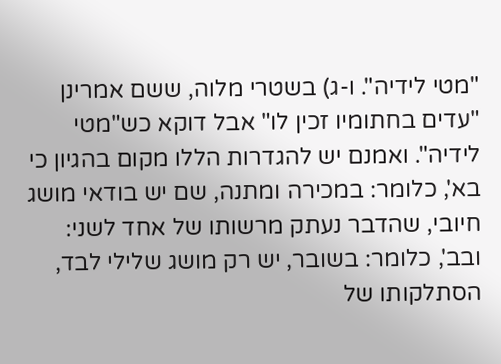"מטי לידיה". ו-ג) בשטרי מלוה, ששם אמרינן "עדים בחתומיו זכין לו" אבל דוקא כש"מטי לידיה". ואמנם יש להגדרות הללו מקום בהגיון כי בא', כלומר: במכירה ומתנה, שם יש בודאי מושג חיובי, שהדבר נעתק מרשותו של אחד לשני: ובב', כלומר: בשובר, יש רק מושג שלילי לבד, הסתלקותו של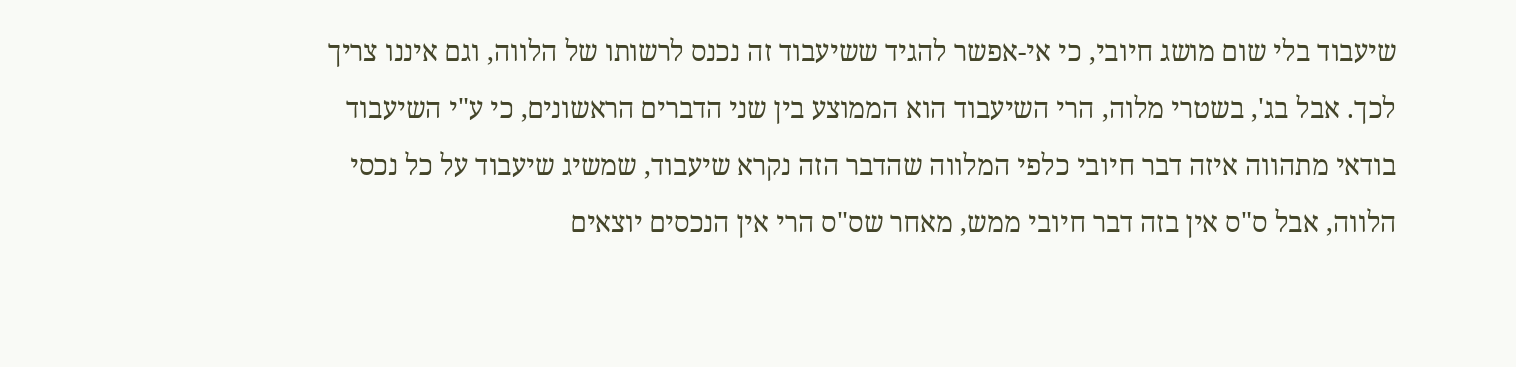שיעבוד בלי שום מושג חיובי, כי אי-אפשר להגיד ששיעבוד זה נכנס לרשותו של הלווה, וגם איננו צריך לכך. אבל בג', בשטרי מלוה, הרי השיעבוד הוא הממוצע בין שני הדברים הראשונים, כי ע"י השיעבוד בודאי מתהווה איזה דבר חיובי כלפי המלווה שהדבר הזה נקרא שיעבוד, שמשיג שיעבוד על כל נכסי הלווה, אבל ס"ס אין בזה דבר חיובי ממש, מאחר שס"ס הרי אין הנכסים יוצאים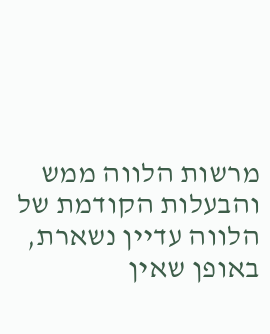מרשות הלווה ממש והבעלות הקודמת של הלווה עדיין נשארת, באופן שאין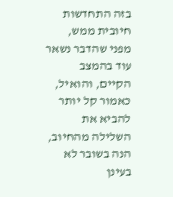בזה התחדשות חיובית ממש, מפני שהדבר נשאר עוד בהמצב הקיים, והואיל, כאמור קל יותר להביא את השלילה מהחיוב, הנה בשובר לא בעינן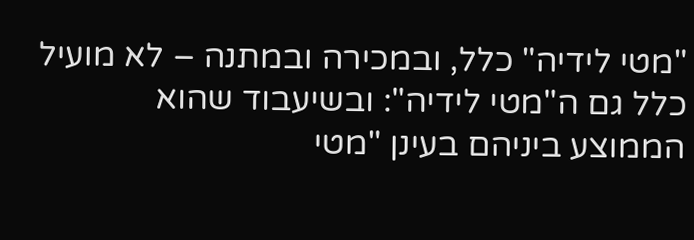"מטי לידיה" כלל, ובמכירה ובמתנה – לא מועיל כלל גם ה"מטי לידיה": ובשיעבוד שהוא הממוצע ביניהם בעינן "מטי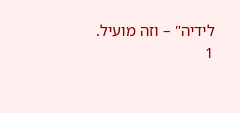לידיה" – וזה מועיל.
1